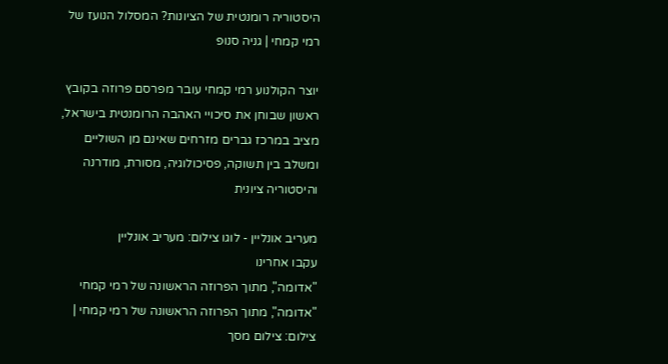היסטוריה רומנטית של הציונות? המסלול הנועז של רמי קמחי | גניה סנופ

יוצר הקולנוע רמי קמחי עובר מפרסם פרוזה בקובץ ראשון שבוחן את סיכויי האהבה הרומנטית בישראל, מציב במרכז גברים מזרחים שאינם מן השוליים ומשלב בין תשוקה, פסיכולוגיה, מסורת, מודרנה והיסטוריה ציונית

מעריב אונליין - לוגו צילום: מעריב אונליין
עקבו אחרינו
"אדומה", מתוך הפרוזה הראשונה של רמי קמחי
"אדומה", מתוך הפרוזה הראשונה של רמי קמחי | צילום: צילום מסך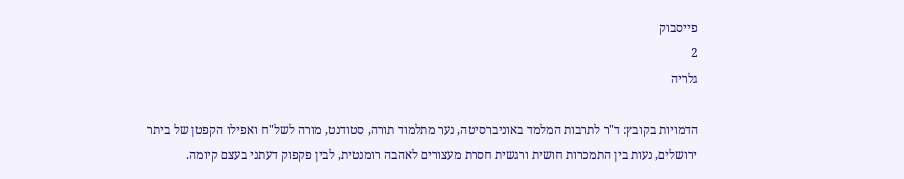פייסבוק
2
גלריה

הדמויות בקובץ: ד"ר לתרבות המלמד באוניברסיטה, נער מתלמוד תורה, סטודנט, מורה לשל"ח ואפילו הקפטן של ביתר ירושלים, נעות בין התמכרות חושית ורגשית חסרת מעצורים לאהבה רומנטית, לבין פקפוק דעתני בעצם קיומה.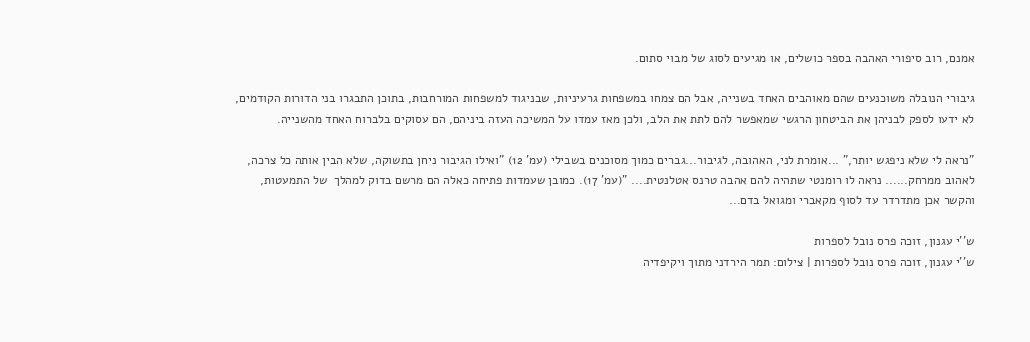אמנם, רוב סיפורי האהבה בספר כושלים, או מגיעים לסוג של מבוי סתום.

גיבורי הנובלה משוכנעים שהם מאוהבים האחד בשנייה, אבל הם צמחו במשפחות גרעיניות, שבניגוד למשפחות המורחבות, בתוכן התבגרו בני הדורות הקודמים, לא ידעו לספק לבניהן את הביטחון הרגשי שמאפשר להם לתת את הלב, ולכן מאז עמדו על המשיכה העזה ביניהם, הם עסוקים בלברוח האחד מהשנייה.

"נראה לי שלא ניפגש יותר," ...אומרת לני, האהובה, לגיבור...גברים כמוך מסוכנים בשבילי (עמ' 12) "ואילו הגיבור ניחן בתשוקה, שלא הבין אותה כל צרכה, לאהוב ממרחק...... נראה לו רומנטי שתהיה להם אהבה טרנס אטלנטית.... "(עמ' 17). כמובן שעמדות פתיחה כאלה הם מרשם בדוק למהלך  של התמעטות, והקשר אכן מתדרדר עד לסוף מקאברי ומגואל בדם...

ש''י עגנון, זוכה פרס נובל לספרות
ש''י עגנון, זוכה פרס נובל לספרות | צילום: תמר הירדני מתוך ויקיפדיה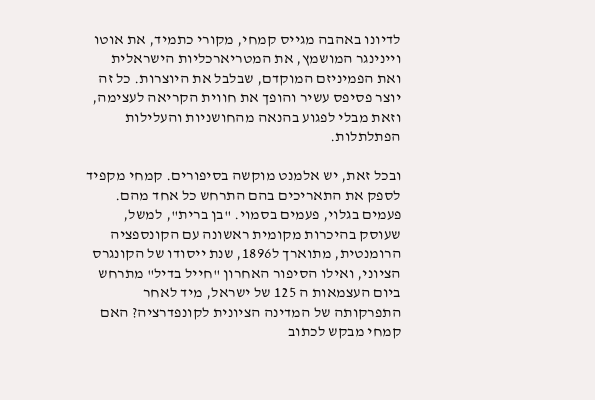לדיונו באהבה מגייס קמחי, מקורי כתמיד, את אוטו ויינינגר המושמץ, את המטריארכליות הישראלית ואת הפמיניזם המוקדם, שבלבל את היוצרות. כל זה יוצר פסיפס עשיר והופך את חווית הקריאה לעצימה, וזאת מבלי לפגוע בהנאה מהחושניות והעלילות הפתלתלות.

ובכל זאת, יש אלמנט מוקשה בסיפורים. קמחי מקפיד לספק את התאריכים בהם התרחש כל אחד מהם. פעמים בגלוי, פעמים בסמוי. "בן ברית", למשל, שעוסק בהיכרות מקומית ראשונה עם הקונספציה הרומנטית, מתוארך ל1896, שנת ייסודו של הקונגרס הציוני, ואילו הסיפור האחרון "חייל בדיל" מתרחש ביום העצמאות ה 125 של ישראל, מיד לאחר התפרקותה של המדינה הציונית לקונפדרציה? האם קמחי מבקש לכתוב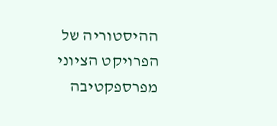ההיסטוריה של הפרויקט הציוני מפרספקטיבה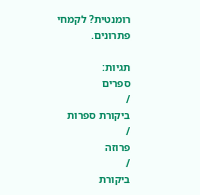רומנטית? לקמחי פתרונים.

תגיות:
ספרים
/
ביקורת ספרות
/
פרוזה
/
ביקורת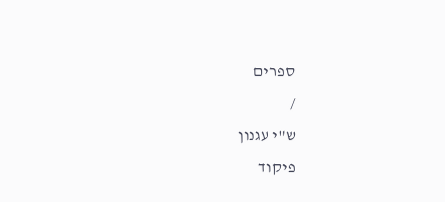ספרים
/
ש"י עגנון
פיקוד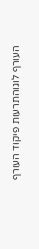העורף לוגוהתרעות פיקוד העורף